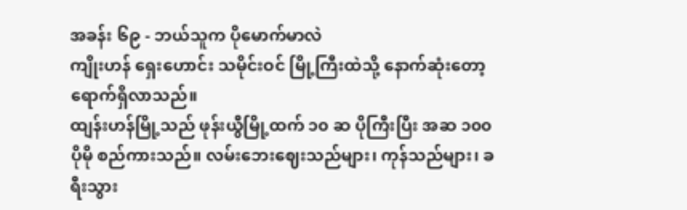အခန်း ၆၉ - ဘယ်သူက ပိုမောက်မာလဲ
ကျိုးဟန် ရှေးဟောင်း သမိုင်းဝင် မြို့ကြီးထဲသို့ နောက်ဆုံးတော့ ရောက်ရှိလာသည်။
ထျန်းဟန်မြို့သည် ဖုန်းယွီမြို့ထက် ၁၀ ဆ ပိုကြီးပြီး အဆ ၁၀၀ ပိုမို စည်ကားသည်။ လမ်းဘေးဈေးသည်များ၊ ကုန်သည်များ၊ ခရီးသွား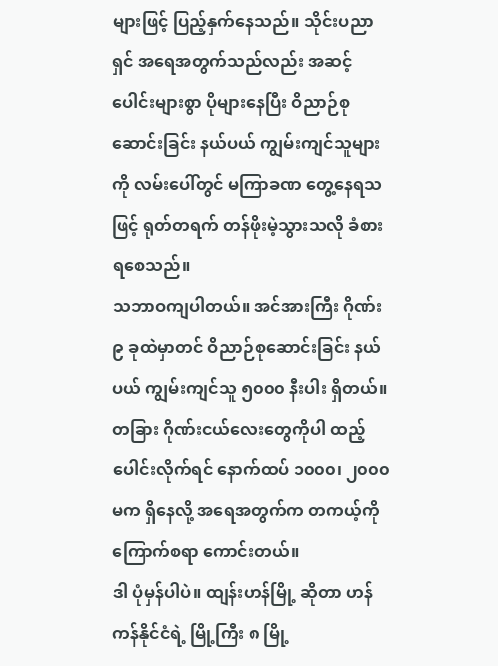များဖြင့် ပြည့်နှက်နေသည်။ သိုင်းပညာရှင် အရေအတွက်သည်လည်း အဆင့်ပေါင်းများစွာ ပိုများနေပြီး ဝိညာဉ်စုဆောင်းခြင်း နယ်ပယ် ကျွမ်းကျင်သူများကို လမ်းပေါ်တွင် မကြာခဏ တွေ့နေရသဖြင့် ရုတ်တရက် တန်ဖိုးမဲ့သွားသလို ခံစားရစေသည်။
သဘာဝကျပါတယ်။ အင်အားကြီး ဂိုဏ်း ၉ ခုထဲမှာတင် ဝိညာဉ်စုဆောင်းခြင်း နယ်ပယ် ကျွမ်းကျင်သူ ၅၀၀၀ နီးပါး ရှိတယ်။ တခြား ဂိုဏ်းငယ်လေးတွေကိုပါ ထည့်ပေါင်းလိုက်ရင် နောက်ထပ် ၁၀၀၀၊ ၂၀၀၀ မက ရှိနေလို့ အရေအတွက်က တကယ့်ကို ကြောက်စရာ ကောင်းတယ်။
ဒါ ပုံမှန်ပါပဲ။ ထျန်းဟန်မြို့ ဆိုတာ ဟန်ကန်နိုင်ငံရဲ့ မြို့ကြီး ၈ မြို့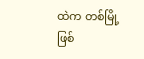ထဲက တစ်မြို့ ဖြစ်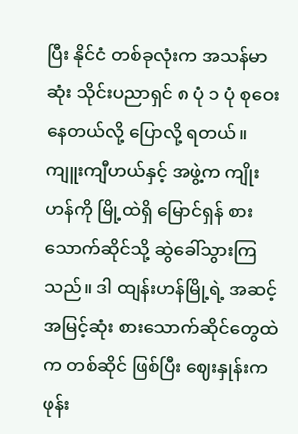ပြီး နိုင်ငံ တစ်ခုလုံးက အသန်မာဆုံး သိုင်းပညာရှင် ၈ ပုံ ၁ ပုံ စုဝေးနေတယ်လို့ ပြောလို့ ရတယ်။
ကျူးကျီဟယ်နှင့် အဖွဲ့က ကျိုးဟန်ကို မြို့ထဲရှိ မြောင်ရှန် စားသောက်ဆိုင်သို့ ဆွဲခေါ်သွားကြသည်။ ဒါ ထျန်းဟန်မြို့ရဲ့ အဆင့်အမြင့်ဆုံး စားသောက်ဆိုင်တွေထဲက တစ်ဆိုင် ဖြစ်ပြီး ဈေးနှုန်းက ဖုန်း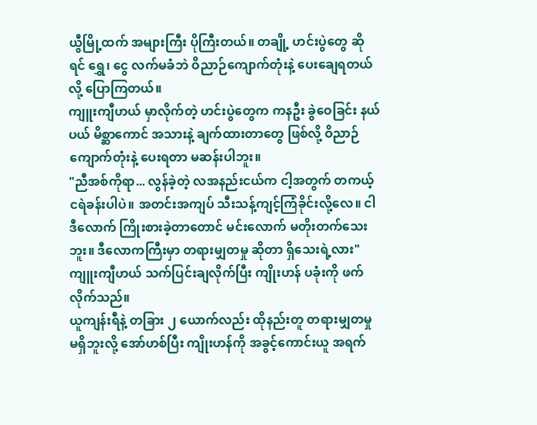ယွီမြို့ထက် အများကြီး ပိုကြီးတယ်။ တချို့ ဟင်းပွဲတွေ ဆိုရင် ရွှေ၊ ငွေ လက်မခံဘဲ ဝိညာဉ်ကျောက်တုံးနဲ့ ပေးချေရတယ်လို့ ပြောကြတယ်။
ကျူးကျီဟယ် မှာလိုက်တဲ့ ဟင်းပွဲတွေက ကနဦး ခွဲဝေခြင်း နယ်ပယ် မိစ္ဆာကောင် အသားနဲ့ ချက်ထားတာတွေ ဖြစ်လို့ ဝိညာဉ်ကျောက်တုံးနဲ့ ပေးရတာ မဆန်းပါဘူး။
"ညီအစ်ကိုရာ... လွန်ခဲ့တဲ့ လအနည်းငယ်က ငါ့အတွက် တကယ့် ငရဲခန်းပါပဲ။ အတင်းအကျပ် သီးသန့်ကျင့်ကြံခိုင်းလို့လေ။ ငါ ဒီလောက် ကြိုးစားခဲ့တာတောင် မင်းလောက် မတိုးတက်သေးဘူး။ ဒီလောကကြီးမှာ တရားမျှတမှု ဆိုတာ ရှိသေးရဲ့လား" ကျူးကျီဟယ် သက်ပြင်းချလိုက်ပြီး ကျိုးဟန် ပခုံးကို ဖက်လိုက်သည်။
ယူကျန်းရီနဲ့ တခြား ၂ ယောက်လည်း ထိုနည်းတူ တရားမျှတမှု မရှိဘူးလို့ အော်ဟစ်ပြီး ကျိုးဟန်ကို အခွင့်ကောင်းယူ အရက်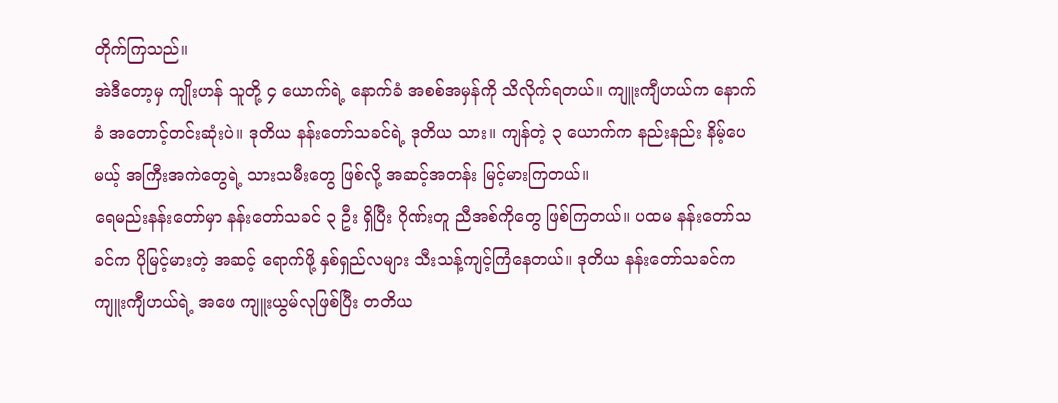တိုက်ကြသည်။
အဲဒီတော့မှ ကျိုးဟန် သူတို့ ၄ ယောက်ရဲ့ နောက်ခံ အစစ်အမှန်ကို သိလိုက်ရတယ်။ ကျူးကျီဟယ်က နောက်ခံ အတောင့်တင်းဆုံးပဲ။ ဒုတိယ နန်းတော်သခင်ရဲ့ ဒုတိယ သား။ ကျန်တဲ့ ၃ ယောက်က နည်းနည်း နိမ့်ပေမယ့် အကြီးအကဲတွေရဲ့ သားသမီးတွေ ဖြစ်လို့ အဆင့်အတန်း မြင့်မားကြတယ်။
ရေမည်းနန်းတော်မှာ နန်းတော်သခင် ၃ ဦး ရှိပြီး ဂိုဏ်းတူ ညီအစ်ကိုတွေ ဖြစ်ကြတယ်။ ပထမ နန်းတော်သခင်က ပိုမြင့်မားတဲ့ အဆင့် ရောက်ဖို့ နှစ်ရှည်လများ သီးသန့်ကျင့်ကြံနေတယ်။ ဒုတိယ နန်းတော်သခင်က ကျူးကျီဟယ်ရဲ့ အဖေ ကျူးယွမ်လုဖြစ်ပြီး တတိယ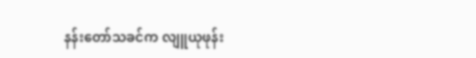နန်းတော်သခင်က လျူယုဖုန်း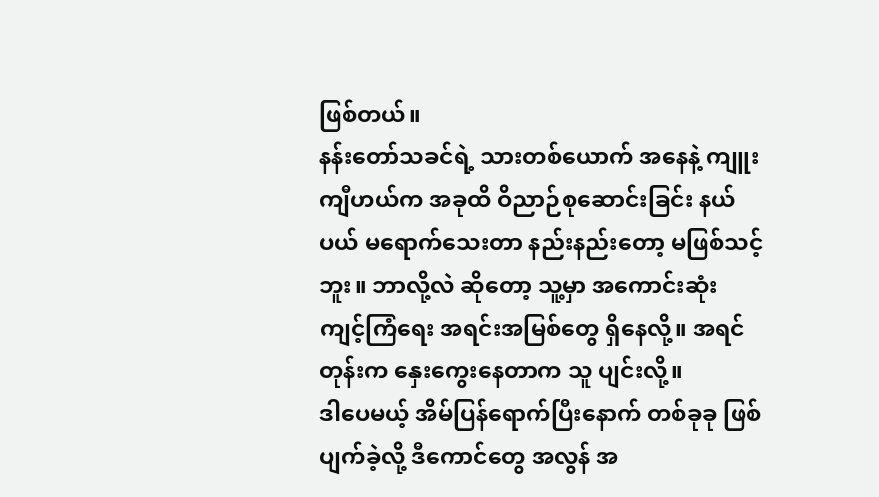ဖြစ်တယ်။
နန်းတော်သခင်ရဲ့ သားတစ်ယောက် အနေနဲ့ ကျူးကျီဟယ်က အခုထိ ဝိညာဉ်စုဆောင်းခြင်း နယ်ပယ် မရောက်သေးတာ နည်းနည်းတော့ မဖြစ်သင့်ဘူး။ ဘာလို့လဲ ဆိုတော့ သူ့မှာ အကောင်းဆုံး ကျင့်ကြံရေး အရင်းအမြစ်တွေ ရှိနေလို့။ အရင်တုန်းက နှေးကွေးနေတာက သူ ပျင်းလို့။
ဒါပေမယ့် အိမ်ပြန်ရောက်ပြီးနောက် တစ်ခုခု ဖြစ်ပျက်ခဲ့လို့ ဒီကောင်တွေ အလွန် အ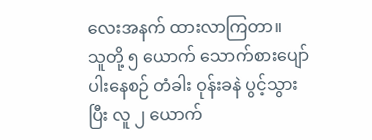လေးအနက် ထားလာကြတာ။
သူတို့ ၅ ယောက် သောက်စားပျော်ပါးနေစဉ် တံခါး ဝုန်းခနဲ ပွင့်သွားပြီး လူ ၂ ယောက်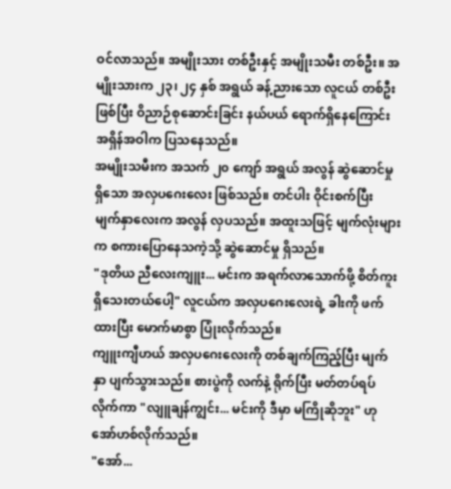ဝင်လာသည်။ အမျိုးသား တစ်ဦးနှင့် အမျိုးသမီး တစ်ဦး။ အမျိုးသားက ၂၃၊ ၂၄ နှစ် အရွယ် ခန့်ညားသော လူငယ် တစ်ဦး ဖြစ်ပြီး ဝိညာဉ်စုဆောင်းခြင်း နယ်ပယ် ရောက်ရှိနေကြောင်း အရှိန်အဝါက ပြသနေသည်။
အမျိုးသမီးက အသက် ၂၀ ကျော် အရွယ် အလွန် ဆွဲဆောင်မှု ရှိသော အလှပဂေးလေး ဖြစ်သည်။ တင်ပါး ဝိုင်းစက်ပြီး မျက်နှာလေးက အလွန် လှပသည်။ အထူးသဖြင့် မျက်လုံးများက စကားပြောနေသကဲ့သို့ ဆွဲဆောင်မှု ရှိသည်။
"ဒုတိယ ညီလေးကျူး... မင်းက အရက်လာသောက်ဖို့ စိတ်ကူး ရှိသေးတယ်ပေါ့" လူငယ်က အလှပဂေးလေးရဲ့ ခါးကို ဖက်ထားပြီး မောက်မာစွာ ပြုံးလိုက်သည်။
ကျူးကျီဟယ် အလှပဂေးလေးကို တစ်ချက်ကြည့်ပြီး မျက်နှာ ပျက်သွားသည်။ စားပွဲကို လက်နဲ့ ရိုက်ပြီး မတ်တပ်ရပ်လိုက်ကာ "လျူချန်ကျွင်း... မင်းကို ဒီမှာ မကြိုဆိုဘူး" ဟု အော်ဟစ်လိုက်သည်။
"အော်...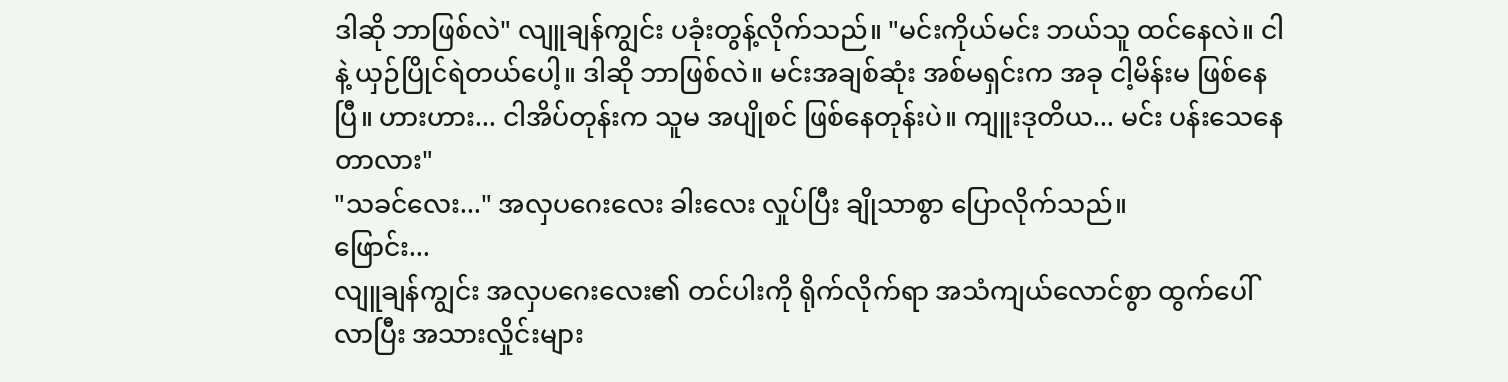ဒါဆို ဘာဖြစ်လဲ" လျူချန်ကျွင်း ပခုံးတွန့်လိုက်သည်။ "မင်းကိုယ်မင်း ဘယ်သူ ထင်နေလဲ။ ငါနဲ့ ယှဉ်ပြိုင်ရဲတယ်ပေါ့။ ဒါဆို ဘာဖြစ်လဲ။ မင်းအချစ်ဆုံး အစ်မရှင်းက အခု ငါ့မိန်းမ ဖြစ်နေပြီ။ ဟားဟား... ငါအိပ်တုန်းက သူမ အပျိုစင် ဖြစ်နေတုန်းပဲ။ ကျူးဒုတိယ... မင်း ပန်းသေနေတာလား"
"သခင်လေး..." အလှပဂေးလေး ခါးလေး လှုပ်ပြီး ချိုသာစွာ ပြောလိုက်သည်။
ဖြောင်း...
လျူချန်ကျွင်း အလှပဂေးလေး၏ တင်ပါးကို ရိုက်လိုက်ရာ အသံကျယ်လောင်စွာ ထွက်ပေါ်လာပြီး အသားလှိုင်းများ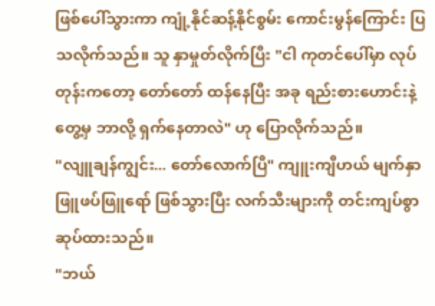ဖြစ်ပေါ်သွားကာ ကျုံ့နိုင်ဆန့်နိုင်စွမ်း ကောင်းမွန်ကြောင်း ပြသလိုက်သည်။ သူ နှာမှုတ်လိုက်ပြီး "ငါ ကုတင်ပေါ်မှာ လုပ်တုန်းကတော့ တော်တော် ထန်နေပြီး အခု ရည်းစားဟောင်းနဲ့ တွေ့မှ ဘာလို့ ရှက်နေတာလဲ" ဟု ပြောလိုက်သည်။
"လျူချန်ကျွင်း... တော်လောက်ပြီ" ကျူးကျီဟယ် မျက်နှာ ဖြူဖပ်ဖြူရော် ဖြစ်သွားပြီး လက်သီးများကို တင်းကျပ်စွာ ဆုပ်ထားသည်။
"ဘယ်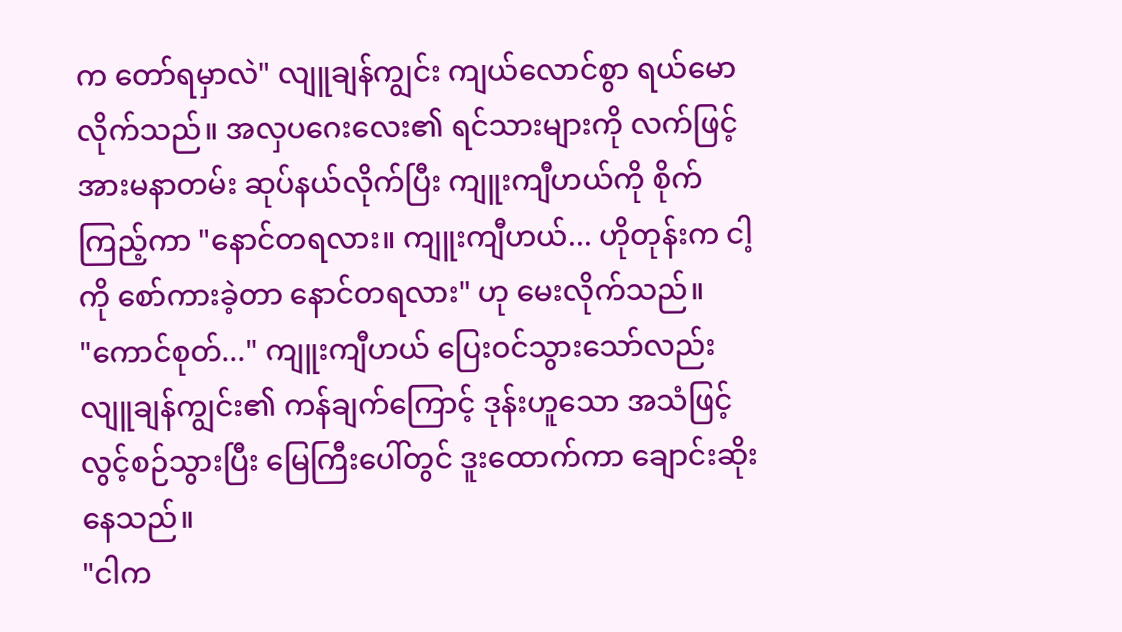က တော်ရမှာလဲ" လျူချန်ကျွင်း ကျယ်လောင်စွာ ရယ်မောလိုက်သည်။ အလှပဂေးလေး၏ ရင်သားများကို လက်ဖြင့် အားမနာတမ်း ဆုပ်နယ်လိုက်ပြီး ကျူးကျီဟယ်ကို စိုက်ကြည့်ကာ "နောင်တရလား။ ကျူးကျီဟယ်... ဟိုတုန်းက ငါ့ကို စော်ကားခဲ့တာ နောင်တရလား" ဟု မေးလိုက်သည်။
"ကောင်စုတ်..." ကျူးကျီဟယ် ပြေးဝင်သွားသော်လည်း လျူချန်ကျွင်း၏ ကန်ချက်ကြောင့် ဒုန်းဟူသော အသံဖြင့် လွင့်စဉ်သွားပြီး မြေကြီးပေါ်တွင် ဒူးထောက်ကာ ချောင်းဆိုးနေသည်။
"ငါက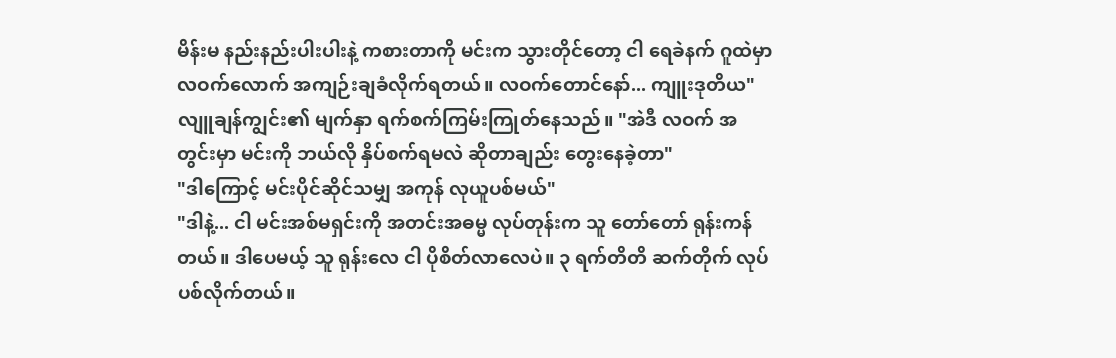မိန်းမ နည်းနည်းပါးပါးနဲ့ ကစားတာကို မင်းက သွားတိုင်တော့ ငါ ရေခဲနက် ဂူထဲမှာ လဝက်လောက် အကျဉ်းချခံလိုက်ရတယ်။ လဝက်တောင်နော်... ကျူးဒုတိယ" လျူချန်ကျွင်း၏ မျက်နှာ ရက်စက်ကြမ်းကြုတ်နေသည်။ "အဲဒီ လဝက် အတွင်းမှာ မင်းကို ဘယ်လို နှိပ်စက်ရမလဲ ဆိုတာချည်း တွေးနေခဲ့တာ"
"ဒါကြောင့် မင်းပိုင်ဆိုင်သမျှ အကုန် လုယူပစ်မယ်"
"ဒါနဲ့... ငါ မင်းအစ်မရှင်းကို အတင်းအဓမ္မ လုပ်တုန်းက သူ တော်တော် ရုန်းကန်တယ်။ ဒါပေမယ့် သူ ရုန်းလေ ငါ ပိုစိတ်လာလေပဲ။ ၃ ရက်တိတိ ဆက်တိုက် လုပ်ပစ်လိုက်တယ်။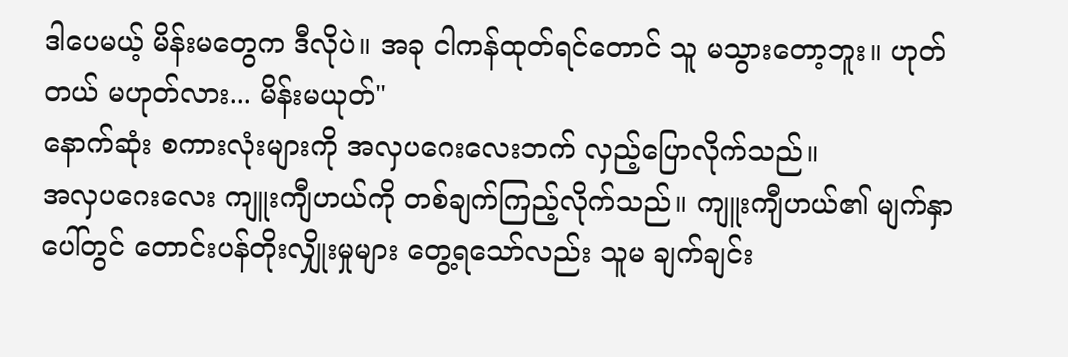ဒါပေမယ့် မိန်းမတွေက ဒီလိုပဲ။ အခု ငါကန်ထုတ်ရင်တောင် သူ မသွားတော့ဘူး။ ဟုတ်တယ် မဟုတ်လား... မိန်းမယုတ်"
နောက်ဆုံး စကားလုံးများကို အလှပဂေးလေးဘက် လှည့်ပြောလိုက်သည်။
အလှပဂေးလေး ကျူးကျီဟယ်ကို တစ်ချက်ကြည့်လိုက်သည်။ ကျူးကျီဟယ်၏ မျက်နှာပေါ်တွင် တောင်းပန်တိုးလျှိုးမှုများ တွေ့ရသော်လည်း သူမ ချက်ချင်း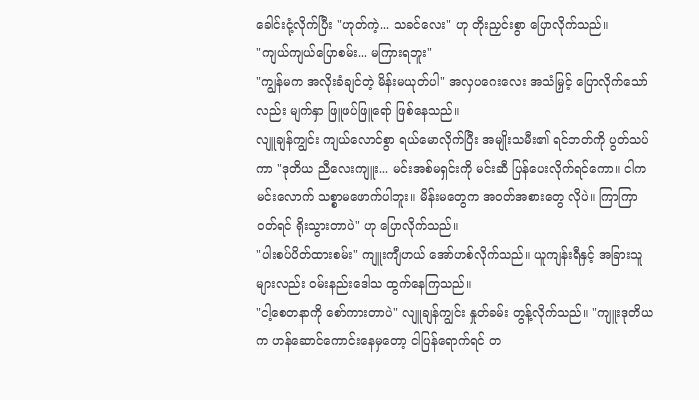ခေါင်းငုံ့လိုက်ပြီး "ဟုတ်ကဲ့... သခင်လေး" ဟု တိုးညှင်းစွာ ပြောလိုက်သည်။
"ကျယ်ကျယ်ပြောစမ်း... မကြားရဘူး"
"ကျွန်မက အလိုးခံချင်တဲ့ မိန်းမယုတ်ပါ" အလှပဂေးလေး အသံမြှင့် ပြောလိုက်သော်လည်း မျက်နှာ ဖြူဖပ်ဖြူရော် ဖြစ်နေသည်။
လျူချန်ကျွင်း ကျယ်လောင်စွာ ရယ်မောလိုက်ပြီး အမျိုးသမီး၏ ရင်ဘတ်ကို ပွတ်သပ်ကာ "ဒုတိယ ညီလေးကျူး... မင်းအစ်မရှင်းကို မင်းဆီ ပြန်ပေးလိုက်ရင်ကော။ ငါက မင်းလောက် သစ္စာမဖောက်ပါဘူး။ မိန်းမတွေက အဝတ်အစားတွေ လိုပဲ။ ကြာကြာ ဝတ်ရင် ရိုးသွားတာပဲ" ဟု ပြောလိုက်သည်။
"ပါးစပ်ပိတ်ထားစမ်း" ကျူးကျီဟယ် အော်ဟစ်လိုက်သည်။ ယူကျန်းရီနှင့် အခြားသူများလည်း ဝမ်းနည်းဒေါသ ထွက်နေကြသည်။
"ငါ့စေတနာကို စော်ကားတာပဲ" လျူချန်ကျွင်း နှုတ်ခမ်း တွန့်လိုက်သည်။ "ကျူးဒုတိယက ဟန်ဆောင်ကောင်းနေမှတော့ ငါပြန်ရောက်ရင် တ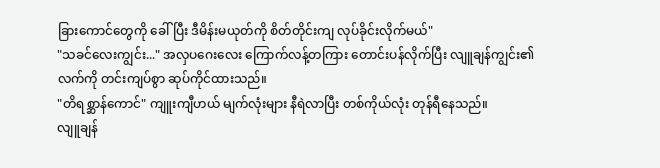ခြားကောင်တွေကို ခေါ်ပြီး ဒီမိန်းမယုတ်ကို စိတ်တိုင်းကျ လုပ်ခိုင်းလိုက်မယ်"
"သခင်လေးကျွင်း..." အလှပဂေးလေး ကြောက်လန့်တကြား တောင်းပန်လိုက်ပြီး လျူချန်ကျွင်း၏ လက်ကို တင်းကျပ်စွာ ဆုပ်ကိုင်ထားသည်။
"တိရစ္ဆာန်ကောင်" ကျူးကျီဟယ် မျက်လုံးများ နီရဲလာပြီး တစ်ကိုယ်လုံး တုန်ရီနေသည်။
လျူချန်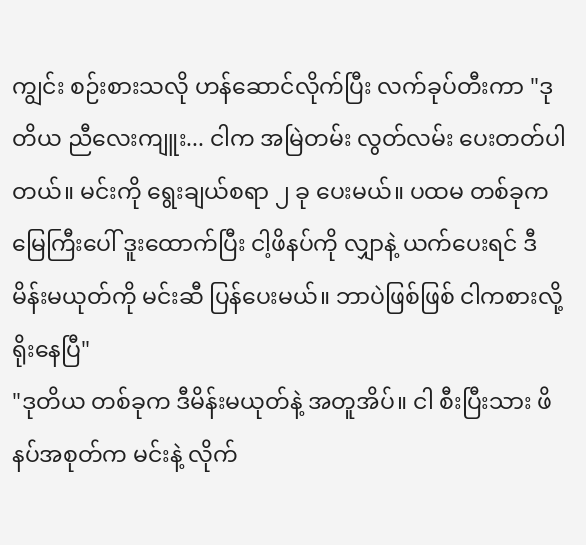ကျွင်း စဉ်းစားသလို ဟန်ဆောင်လိုက်ပြီး လက်ခုပ်တီးကာ "ဒုတိယ ညီလေးကျူး... ငါက အမြဲတမ်း လွတ်လမ်း ပေးတတ်ပါတယ်။ မင်းကို ရွေးချယ်စရာ ၂ ခု ပေးမယ်။ ပထမ တစ်ခုက မြေကြီးပေါ် ဒူးထောက်ပြီး ငါ့ဖိနပ်ကို လျှာနဲ့ ယက်ပေးရင် ဒီမိန်းမယုတ်ကို မင်းဆီ ပြန်ပေးမယ်။ ဘာပဲဖြစ်ဖြစ် ငါကစားလို့ ရိုးနေပြီ"
"ဒုတိယ တစ်ခုက ဒီမိန်းမယုတ်နဲ့ အတူအိပ်။ ငါ စီးပြီးသား ဖိနပ်အစုတ်က မင်းနဲ့ လိုက်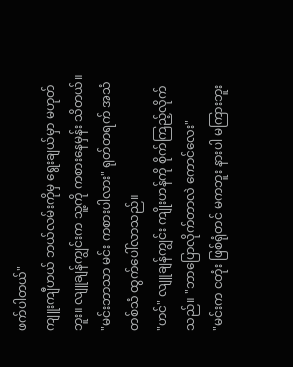ဖက်ပါတယ်"
ကျူးကျီဟယ် ဘယ်လမ်းကိုမှ ရွေးချယ်မှာ မဟုတ်ဘူး။ လျူချန်ကျွင်းက သူ့ကို ကစားနေမှန်း သိတယ်။
"မင်းဘာသာ မင်း ကစားပါလား" ရုတ်တရက် အသံတစ်သံ ထွက်ပေါ်လာသည်။
"ဟင်" လျူချန်ကျွင်း ကျိုးဟန်ကို စိုက်ကြည့်လိုက်သည်။ "ဘာပြောလိုက်တာလဲ ကောင်လေး"
"မင်းက ငတုံး ဖြစ်ရုံတင် မကဘူး နားပါ မကြားဘူး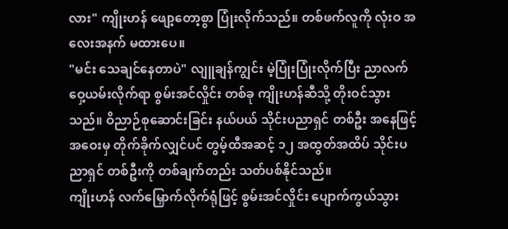လား" ကျိုးဟန် ဖျော့တော့စွာ ပြုံးလိုက်သည်။ တစ်ဖက်လူကို လုံးဝ အလေးအနက် မထားပေ။
"မင်း သေချင်နေတာပဲ" လျူချန်ကျွင်း မဲ့ပြုံးပြုံးလိုက်ပြီး ညာလက် ဝှေ့ယမ်းလိုက်ရာ စွမ်းအင်လှိုင်း တစ်ခု ကျိုးဟန်ဆီသို့ တိုးဝင်သွားသည်။ ဝိညာဉ်စုဆောင်းခြင်း နယ်ပယ် သိုင်းပညာရှင် တစ်ဦး အနေဖြင့် အဝေးမှ တိုက်ခိုက်လျှင်ပင် တွမ့်ထီအဆင့် ၁၂ အထွတ်အထိပ် သိုင်းပညာရှင် တစ်ဦးကို တစ်ချက်တည်း သတ်ပစ်နိုင်သည်။
ကျိုးဟန် လက်မြှောက်လိုက်ရုံဖြင့် စွမ်းအင်လှိုင်း ပျောက်ကွယ်သွား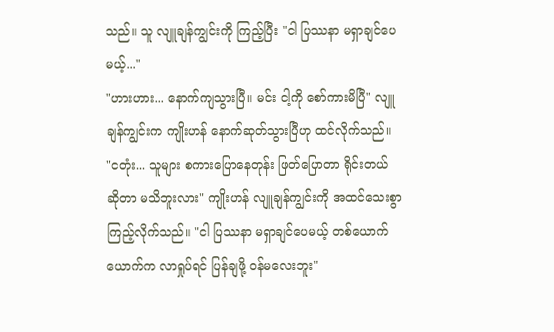သည်။ သူ လျူချန်ကျွင်းကို ကြည့်ပြီး "ငါ ပြဿနာ မရှာချင်ပေမယ့်..."
"ဟားဟား... နောက်ကျသွားပြီ။ မင်း ငါ့ကို စော်ကားမိပြီ" လျူချန်ကျွင်းက ကျိုးဟန် နောက်ဆုတ်သွားပြီဟု ထင်လိုက်သည်။
"ငတုံး... သူများ စကားပြောနေတုန်း ဖြတ်ပြောတာ ရိုင်းတယ် ဆိုတာ မသိဘူးလား" ကျိုးဟန် လျူချန်ကျွင်းကို အထင်သေးစွာ ကြည့်လိုက်သည်။ "ငါ ပြဿနာ မရှာချင်ပေမယ့် တစ်ယောက်ယောက်က လာရှုပ်ရင် ပြန်ချဖို့ ဝန်မလေးဘူး"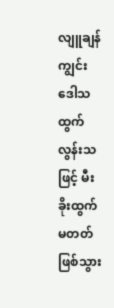လျူချန်ကျွင်း ဒေါသထွက်လွန်းသဖြင့် မီးခိုးထွက်မတတ် ဖြစ်သွား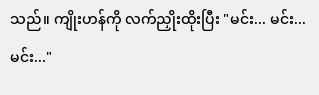သည်။ ကျိုးဟန်ကို လက်ညှိုးထိုးပြီး "မင်း... မင်း... မင်း..."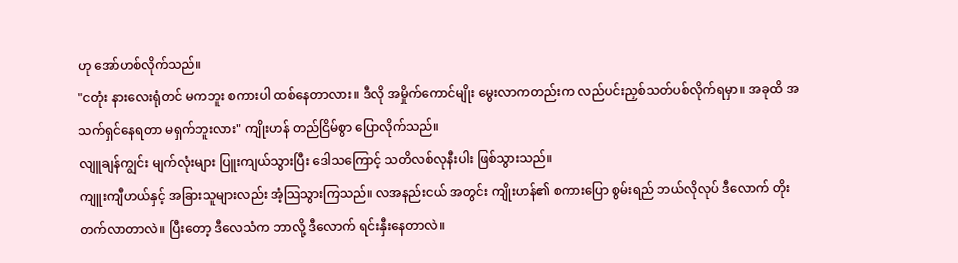ဟု အော်ဟစ်လိုက်သည်။
"ငတုံး နားလေးရုံတင် မကဘူး စကားပါ ထစ်နေတာလား။ ဒီလို အမှိုက်ကောင်မျိုး မွေးလာကတည်းက လည်ပင်းညှစ်သတ်ပစ်လိုက်ရမှာ။ အခုထိ အသက်ရှင်နေရတာ မရှက်ဘူးလား" ကျိုးဟန် တည်ငြိမ်စွာ ပြောလိုက်သည်။
လျူချန်ကျွင်း မျက်လုံးများ ပြူးကျယ်သွားပြီး ဒေါသကြောင့် သတိလစ်လုနီးပါး ဖြစ်သွားသည်။
ကျူးကျီဟယ်နှင့် အခြားသူများလည်း အံ့သြသွားကြသည်။ လအနည်းငယ် အတွင်း ကျိုးဟန်၏ စကားပြော စွမ်းရည် ဘယ်လိုလုပ် ဒီလောက် တိုးတက်လာတာလဲ။ ပြီးတော့ ဒီလေသံက ဘာလို့ ဒီလောက် ရင်းနှီးနေတာလဲ။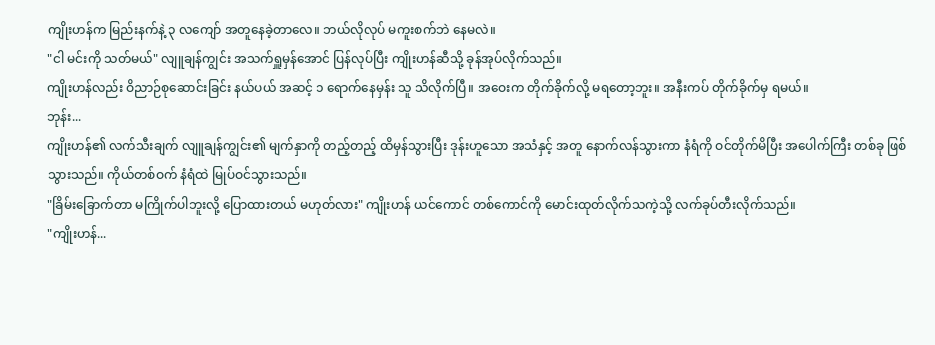ကျိုးဟန်က မြည်းနက်နဲ့ ၃ လကျော် အတူနေခဲ့တာလေ။ ဘယ်လိုလုပ် မကူးစက်ဘဲ နေမလဲ။
"ငါ မင်းကို သတ်မယ်" လျူချန်ကျွင်း အသက်ရှူမှန်အောင် ပြန်လုပ်ပြီး ကျိုးဟန်ဆီသို့ ခုန်အုပ်လိုက်သည်။
ကျိုးဟန်လည်း ဝိညာဉ်စုဆောင်းခြင်း နယ်ပယ် အဆင့် ၁ ရောက်နေမှန်း သူ သိလိုက်ပြီ။ အဝေးက တိုက်ခိုက်လို့ မရတော့ဘူး။ အနီးကပ် တိုက်ခိုက်မှ ရမယ်။
ဘုန်း...
ကျိုးဟန်၏ လက်သီးချက် လျူချန်ကျွင်း၏ မျက်နှာကို တည့်တည့် ထိမှန်သွားပြီး ဒုန်းဟူသော အသံနှင့် အတူ နောက်လန်သွားကာ နံရံကို ဝင်တိုက်မိပြီး အပေါက်ကြီး တစ်ခု ဖြစ်သွားသည်။ ကိုယ်တစ်ဝက် နံရံထဲ မြုပ်ဝင်သွားသည်။
"ခြိမ်းခြောက်တာ မကြိုက်ပါဘူးလို့ ပြောထားတယ် မဟုတ်လား" ကျိုးဟန် ယင်ကောင် တစ်ကောင်ကို မောင်းထုတ်လိုက်သကဲ့သို့ လက်ခုပ်တီးလိုက်သည်။
"ကျိုးဟန်...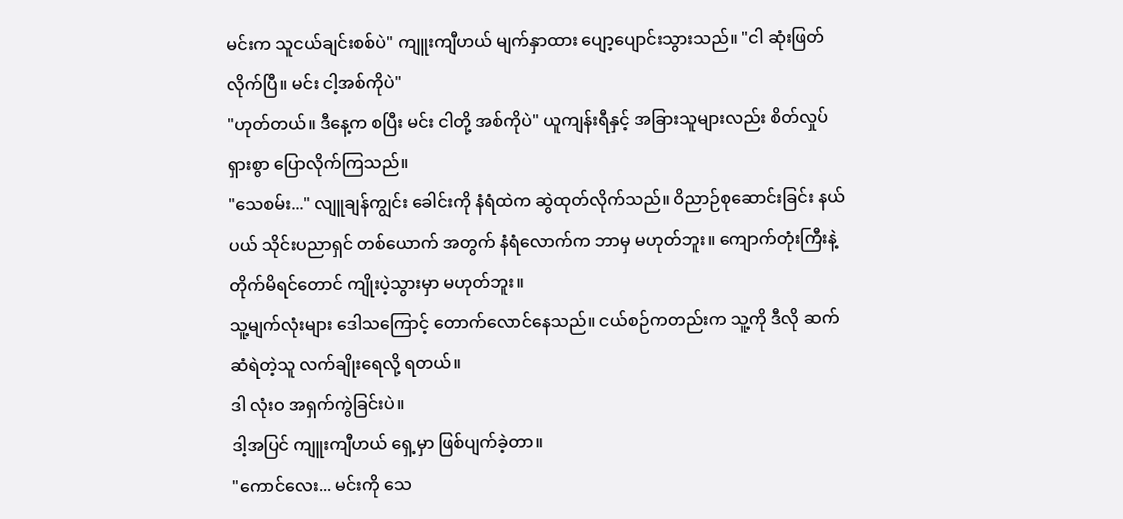မင်းက သူငယ်ချင်းစစ်ပဲ" ကျူးကျီဟယ် မျက်နှာထား ပျော့ပျောင်းသွားသည်။ "ငါ ဆုံးဖြတ်လိုက်ပြီ။ မင်း ငါ့အစ်ကိုပဲ"
"ဟုတ်တယ်။ ဒီနေ့က စပြီး မင်း ငါတို့ အစ်ကိုပဲ" ယူကျန်းရီနှင့် အခြားသူများလည်း စိတ်လှုပ်ရှားစွာ ပြောလိုက်ကြသည်။
"သေစမ်း..." လျူချန်ကျွင်း ခေါင်းကို နံရံထဲက ဆွဲထုတ်လိုက်သည်။ ဝိညာဉ်စုဆောင်းခြင်း နယ်ပယ် သိုင်းပညာရှင် တစ်ယောက် အတွက် နံရံလောက်က ဘာမှ မဟုတ်ဘူး။ ကျောက်တုံးကြီးနဲ့ တိုက်မိရင်တောင် ကျိုးပဲ့သွားမှာ မဟုတ်ဘူး။
သူ့မျက်လုံးများ ဒေါသကြောင့် တောက်လောင်နေသည်။ ငယ်စဉ်ကတည်းက သူ့ကို ဒီလို ဆက်ဆံရဲတဲ့သူ လက်ချိုးရေလို့ ရတယ်။
ဒါ လုံးဝ အရှက်ကွဲခြင်းပဲ။
ဒါ့အပြင် ကျူးကျီဟယ် ရှေ့မှာ ဖြစ်ပျက်ခဲ့တာ။
"ကောင်လေး... မင်းကို သေ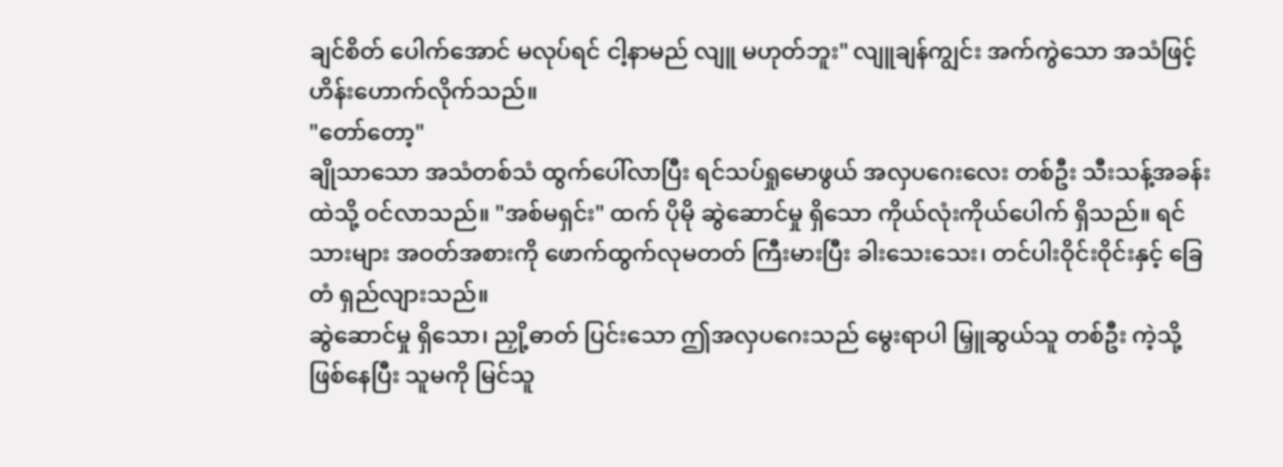ချင်စိတ် ပေါက်အောင် မလုပ်ရင် ငါ့နာမည် လျူ မဟုတ်ဘူး" လျူချန်ကျွင်း အက်ကွဲသော အသံဖြင့် ဟိန်းဟောက်လိုက်သည်။
"တော်တော့"
ချိုသာသော အသံတစ်သံ ထွက်ပေါ်လာပြီး ရင်သပ်ရှုမောဖွယ် အလှပဂေးလေး တစ်ဦး သီးသန့်အခန်းထဲသို့ ဝင်လာသည်။ "အစ်မရှင်း" ထက် ပိုမို ဆွဲဆောင်မှု ရှိသော ကိုယ်လုံးကိုယ်ပေါက် ရှိသည်။ ရင်သားများ အဝတ်အစားကို ဖောက်ထွက်လုမတတ် ကြီးမားပြီး ခါးသေးသေး၊ တင်ပါးဝိုင်းဝိုင်းနှင့် ခြေတံ ရှည်လျားသည်။
ဆွဲဆောင်မှု ရှိသော၊ ညှို့ဓာတ် ပြင်းသော ဤအလှပဂေးသည် မွေးရာပါ မြှူဆွယ်သူ တစ်ဦး ကဲ့သို့ ဖြစ်နေပြီး သူမကို မြင်သူ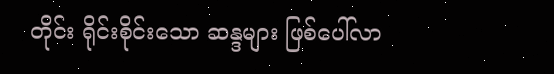တိုင်း ရိုင်းစိုင်းသော ဆန္ဒများ ဖြစ်ပေါ်လာ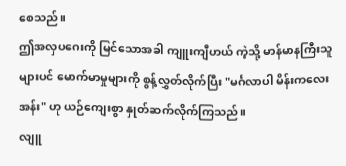စေသည်။
ဤအလှပဂေးကို မြင်သောအခါ ကျူးကျီဟယ် ကဲ့သို့ မာန်မာနကြီးသူများပင် မောက်မာမှုများကို စွန့်လွှတ်လိုက်ပြီး "မင်္ဂလာပါ မိန်းကလေးအန်း" ဟု ယဉ်ကျေးစွာ နှုတ်ဆက်လိုက်ကြသည်။
လျူ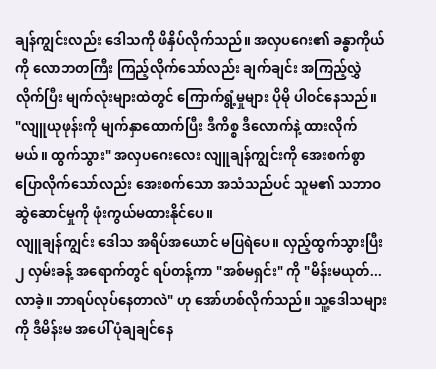ချန်ကျွင်းလည်း ဒေါသကို ဖိနှိပ်လိုက်သည်။ အလှပဂေး၏ ခန္ဓာကိုယ်ကို လောဘတကြီး ကြည့်လိုက်သော်လည်း ချက်ချင်း အကြည့်လွှဲလိုက်ပြီး မျက်လုံးများထဲတွင် ကြောက်ရွံ့မှုများ ပိုမို ပါဝင်နေသည်။
"လျူယုဖုန်းကို မျက်နှာထောက်ပြီး ဒီကိစ္စ ဒီလောက်နဲ့ ထားလိုက်မယ်။ ထွက်သွား" အလှပဂေးလေး လျူချန်ကျွင်းကို အေးစက်စွာ ပြောလိုက်သော်လည်း အေးစက်သော အသံသည်ပင် သူမ၏ သဘာဝ ဆွဲဆောင်မှုကို ဖုံးကွယ်မထားနိုင်ပေ။
လျူချန်ကျွင်း ဒေါသ အရိပ်အယောင် မပြရဲပေ။ လှည့်ထွက်သွားပြီး ၂ လှမ်းခန့် အရောက်တွင် ရပ်တန့်ကာ "အစ်မရှင်း" ကို "မိန်းမယုတ်... လာခဲ့။ ဘာရပ်လုပ်နေတာလဲ" ဟု အော်ဟစ်လိုက်သည်။ သူ့ဒေါသများကို ဒီမိန်းမ အပေါ် ပုံချချင်နေ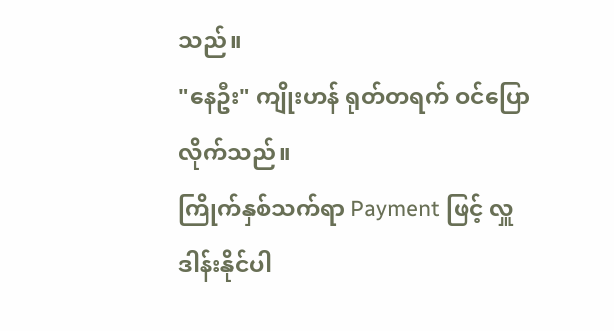သည်။
"နေဦး" ကျိုးဟန် ရုတ်တရက် ဝင်ပြောလိုက်သည်။
ကြိုက်နှစ်သက်ရာ Payment ဖြင့် လှူဒါန်းနိုင်ပါ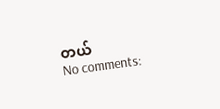တယ်
No comments: